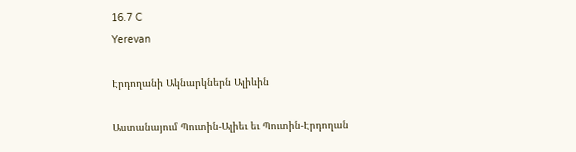16.7 C
Yerevan

Էրդողանի Ակնարկներն Ալիևին

Աստանայում Պուտին-Ալիեւ եւ Պուտին-Էրդողան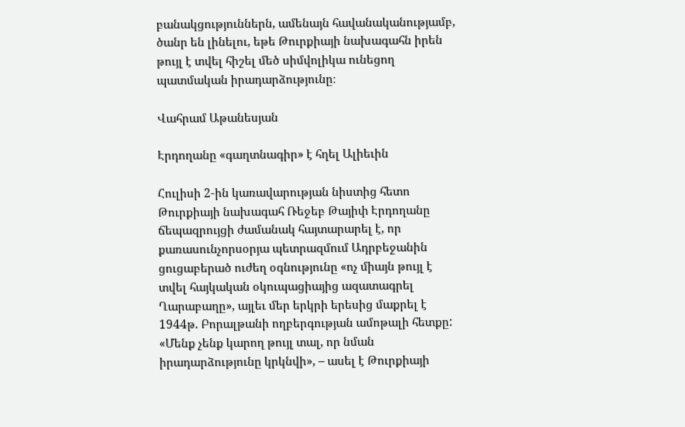բանակցություններն, ամենայն հավանականությամբ, ծանր են լինելու, եթե Թուրքիայի նախագահն իրեն թույլ է տվել հիշել մեծ սիմվոլիկա ունեցող պատմական իրադարձությունը։

Վահրամ Աթանեսյան

Էրդողանը «գաղտնագիր» է հղել Ալիեւին

Հուլիսի 2‑ին կառավարության նիստից հետո Թուրքիայի նախագահ Ռեջեբ Թայիփ Էրդողանը ճեպազրույցի ժամանակ հայտարարել է, որ քառասունչորսօրյա պետրազմում Ադրբեջանին ցուցաբերած ուժեղ օգնությունը «ոչ միայն թույլ է տվել հայկական օկուպացիայից ազատագրել Ղարաբաղը», այլեւ մեր երկրի երեսից մաքրել է 1944թ. Բորալթանի ողբերգության ամոթալի հետքը: «Մենք չենք կարող թույլ տալ, որ նման իրադարձությունը կրկնվի», – ասել է Թուրքիայի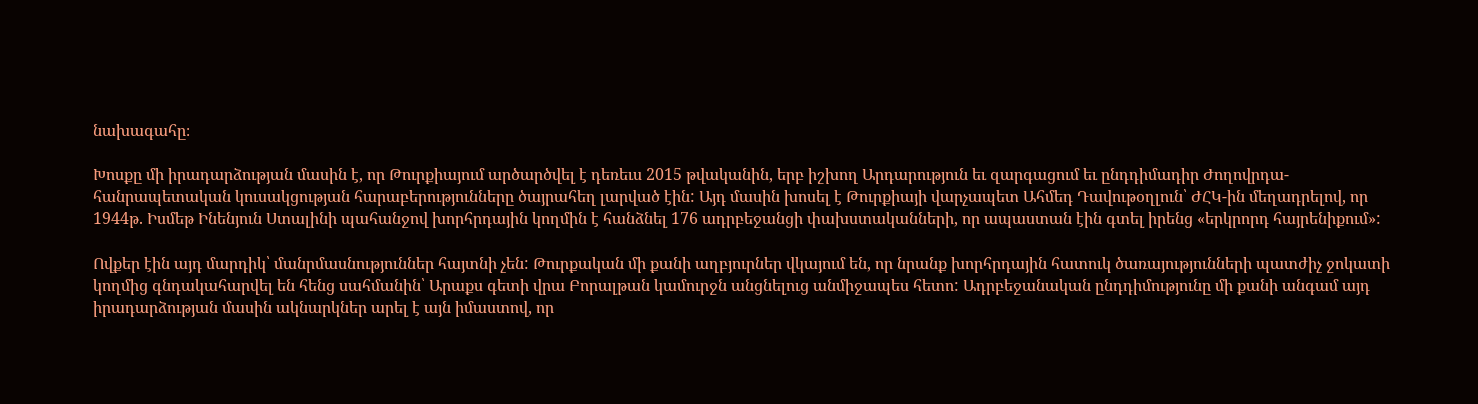նախագահը։

Խոսքը մի իրադարձության մասին է, որ Թուրքիայում արծարծվել է դեռեւս 2015 թվականին, երբ իշխող Արդարություն եւ զարգացում եւ ընդդիմադիր Ժողովրդա-հանրապետական կուսակցության հարաբերությունները ծայրահեղ լարված էին: Այդ մասին խոսել է Թուրքիայի վարչապետ Ահմեդ Դավութօղլուն՝ ԺՀԿ-ին մեղադրելով, որ 1944թ. Իսմեթ Ինենյուն Ստալինի պահանջով խորհրդային կողմին է հանձնել 176 ադրբեջանցի փախստականների, որ ապաստան էին գտել իրենց «երկրորդ հայրենիքում»:

Ովքեր էին այդ մարդիկ՝ մանրմասնություններ հայտնի չեն: Թուրքական մի քանի աղբյուրներ վկայում են, որ նրանք խորհրդային հատուկ ծառայությունների պատժիչ ջոկատի կողմից գնդակահարվել են հենց սահմանին՝ Արաքս գետի վրա Բորալթան կամուրջն անցնելուց անմիջապես հետո: Ադրբեջանական ընդդիմությունը մի քանի անգամ այդ իրադարձության մասին ակնարկներ արել է այն իմաստով, որ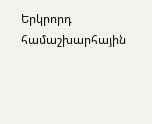Երկրորդ համաշխարհային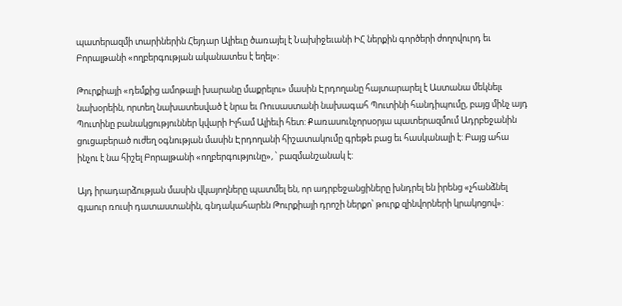պատերազմի տարիներին Հեյդար Ալիեւը ծառայել է Նախիջեւանի ԻՀ ներքին գործերի ժողովուրդ եւ Բորալթանի «ողբերգության ականատես է եղել»:

Թուրքիայի «դեմքից ամոթալի խարանը մաքրելու» մասին Էրդողանը հայտարարել է Աստանա մեկնելւ նախօրեին, որտեղ նախատեսված է նրա եւ Ռուսաստանի նախագահ Պուտինի հանդիպումը, բայց մինչ այդ Պուտինը բանակցություններ կվարի Իլհամ Ալիեւի հետ: Քառասունչորսօրյա պատերազմում Ադրբեջանին ցուցաբերած ուժեղ օգնության մասին Էրդողանի հիշատակումը գրեթե բաց եւ հասկանալի է: Բայց ահա ինչու է նա հիշել Բորալթանի «ողբերգությունը», ՝ բազմանշանակ է:

Այդ իրադարձության մասին վկայողները պատմել են, որ ադրբեջանցիները խնդրել են իրենց «չհանձնել գյաուր ռուսի դատաստանին, գնդակահարեն Թուրքիայի դրոշի ներքո՝ թուրք զինվորների կրակոցով»: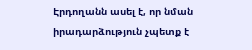Էրդողանն ասել է, որ նման իրադարձություն չպետք է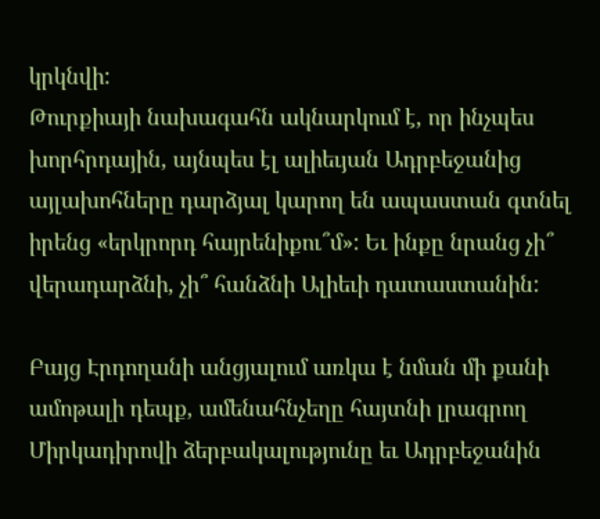կրկնվի:
Թուրքիայի նախագահն ակնարկում է, որ ինչպես խորհրդային, այնպես էլ ալիեւյան Ադրբեջանից այլախոհները դարձյալ կարող են ապաստան գտնել իրենց «երկրորդ հայրենիքու՞մ»: Եւ ինքը նրանց չի՞ վերադարձնի, չի՞ հանձնի Ալիեւի դատաստանին:

Բայց Էրդողանի անցյալում առկա է նման մի քանի ամոթալի դեպք, ամենահնչեղը հայտնի լրագրող Միրկադիրովի ձերբակալությունը եւ Ադրբեջանին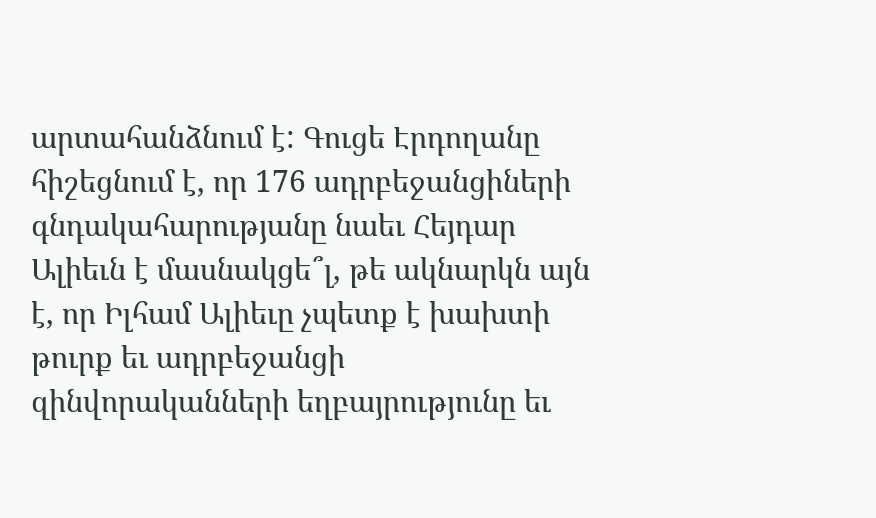արտահանձնում է: Գուցե Էրդողանը հիշեցնում է, որ 176 ադրբեջանցիների գնդակահարությանը նաեւ Հեյդար Ալիեւն է մասնակցե՞լ, թե ակնարկն այն է, որ Իլհամ Ալիեւը չպետք է խախտի թուրք եւ ադրբեջանցի զինվորականների եղբայրությունը եւ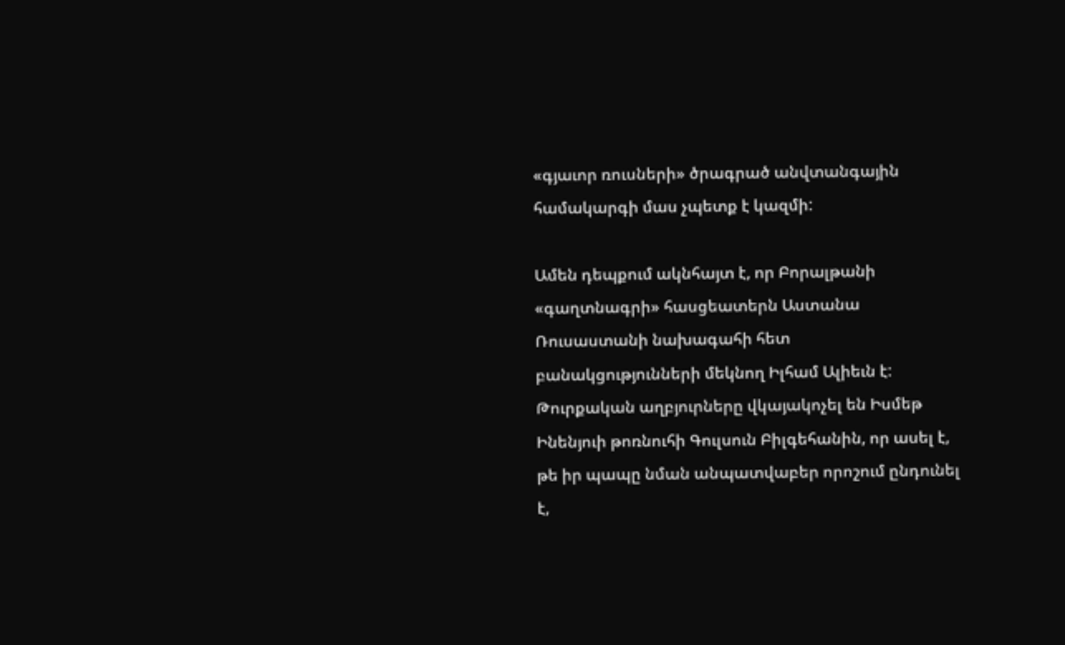«գյաւոր ռուսների» ծրագրած անվտանգային համակարգի մաս չպետք է կազմի:

Ամեն դեպքում ակնհայտ է, որ Բորալթանի «գաղտնագրի» հասցեատերն Աստանա Ռուսաստանի նախագահի հետ բանակցությունների մեկնող Իլհամ Ալիեւն է: Թուրքական աղբյուրները վկայակոչել են Իսմեթ Ինենյուի թոռնուհի Գուլսուն Բիլգեհանին, որ ասել է, թե իր պապը նման անպատվաբեր որոշում ընդունել է,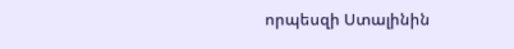որպեսզի Ստալինին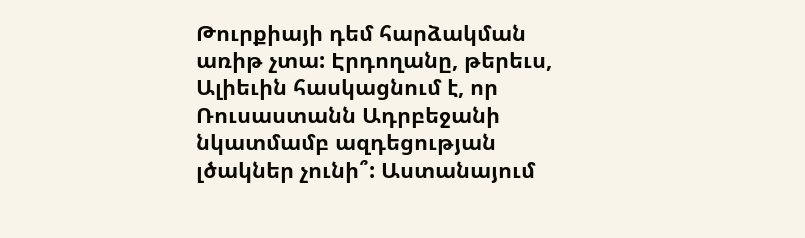Թուրքիայի դեմ հարձակման առիթ չտա: Էրդողանը, թերեւս, Ալիեւին հասկացնում է, որ Ռուսաստանն Ադրբեջանի նկատմամբ ազդեցության լծակներ չունի՞: Աստանայում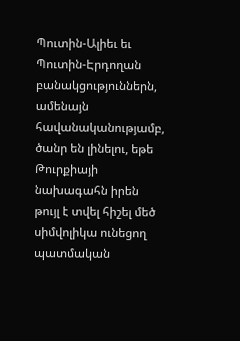Պուտին-Ալիեւ եւ Պուտին-Էրդողան բանակցություններն, ամենայն հավանականությամբ, ծանր են լինելու, եթե Թուրքիայի նախագահն իրեն թույլ է տվել հիշել մեծ սիմվոլիկա ունեցող պատմական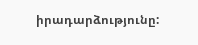իրադարձությունը: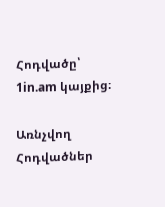Հոդվածը՝ 1in.am կայքից։

Առնչվող Հոդվածներ